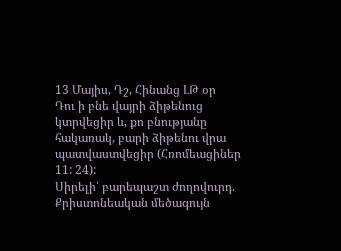13 Մայիս, Դշ, Հինանց ԼԹ օր
Դու ի բնե վայրի ձիթենուց կտրվեցիր և, քո բնությանը հակառակ, բարի ձիթենու վրա պատվաստվեցիր (Հռոմեացիներ 11: 24):
Սիրելի՛ բարեպաշտ ժողովուրդ.
Քրիստոնեական մեծագույն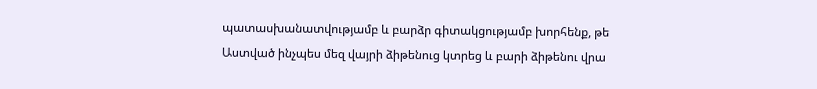պատասխանատվությամբ և բարձր գիտակցությամբ խորհենք, թե Աստված ինչպես մեզ վայրի ձիթենուց կտրեց և բարի ձիթենու վրա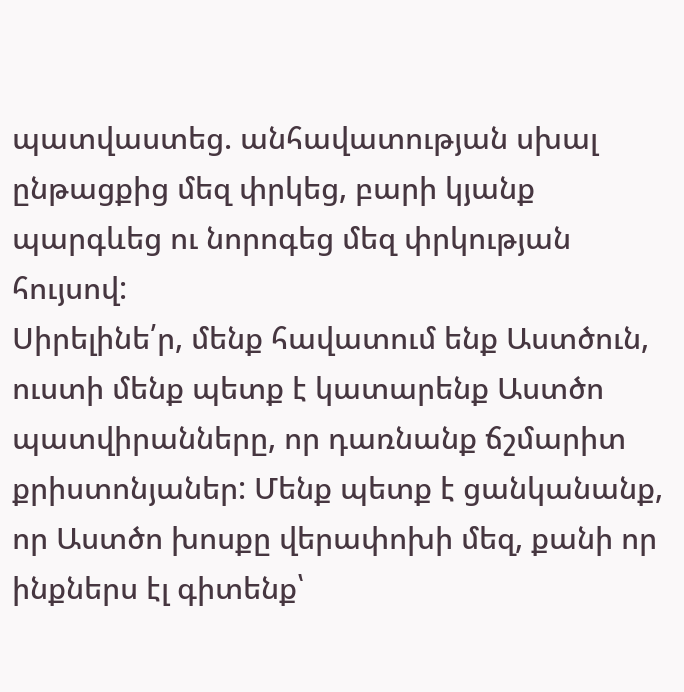պատվաստեց. անհավատության սխալ ընթացքից մեզ փրկեց, բարի կյանք պարգևեց ու նորոգեց մեզ փրկության հույսով:
Սիրելինե՛ր, մենք հավատում ենք Աստծուն, ուստի մենք պետք է կատարենք Աստծո պատվիրանները, որ դառնանք ճշմարիտ քրիստոնյաներ: Մենք պետք է ցանկանանք, որ Աստծո խոսքը վերափոխի մեզ, քանի որ ինքներս էլ գիտենք՝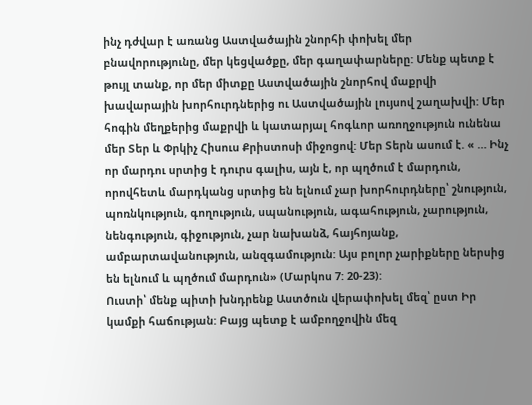ինչ դժվար է առանց Աստվածային շնորհի փոխել մեր բնավորությունը, մեր կեցվածքը, մեր գաղափարները: Մենք պետք է թույլ տանք, որ մեր միտքը Աստվածային շնորհով մաքրվի խավարային խորհուրդներից ու Աստվածային լույսով շաղախվի: Մեր հոգին մեղքերից մաքրվի և կատարյալ հոգևոր առողջություն ունենա մեր Տեր և Փրկիչ Հիսուս Քրիստոսի միջոցով: Մեր Տերն ասում է. « … Ինչ որ մարդու սրտից է դուրս գալիս, այն է, որ պղծում է մարդուն, որովհետև մարդկանց սրտից են ելնում չար խորհուրդները՝ շնություն, պոռնկություն, գողություն, սպանություն, ագահություն, չարություն, նենգություն, գիջություն, չար նախանձ, հայհոյանք, ամբարտավանություն, անզգամություն: Այս բոլոր չարիքները ներսից են ելնում և պղծում մարդուն» (Մարկոս 7: 20-23):
Ուստի՝ մենք պիտի խնդրենք Աստծուն վերափոխել մեզ՝ ըստ Իր կամքի հաճության: Բայց պետք է ամբողջովին մեզ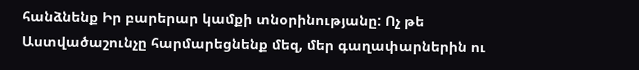հանձնենք Իր բարերար կամքի տնօրինությանը: Ոչ թե Աստվածաշունչը հարմարեցնենք մեզ, մեր գաղափարներին ու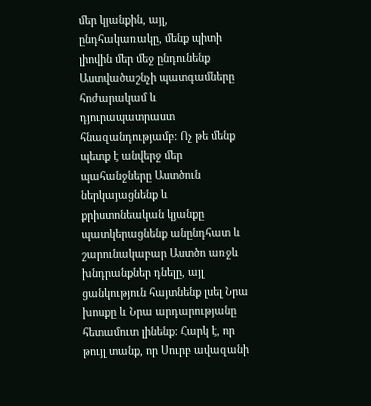մեր կյանքին, այլ, ընդհակառակը, մենք պիտի լիովին մեր մեջ ընդունենք Աստվածաշնչի պատգամները հոժարակամ և դյուրապատրաստ հնազանդությամբ: Ոչ թե մենք պետք է անվերջ մեր պահանջները Աստծուն ներկայացնենք և քրիստոնեական կյանքը պատկերացնենք անընդհատ և շարունակաբար Աստծո առջև խնդրանքներ դնելը, այլ ցանկություն հայտնենք լսել Նրա խոսքը և Նրա արդարությանը հետամուտ լինենք: Հարկ է, որ թույլ տանք, որ Սուրբ ավազանի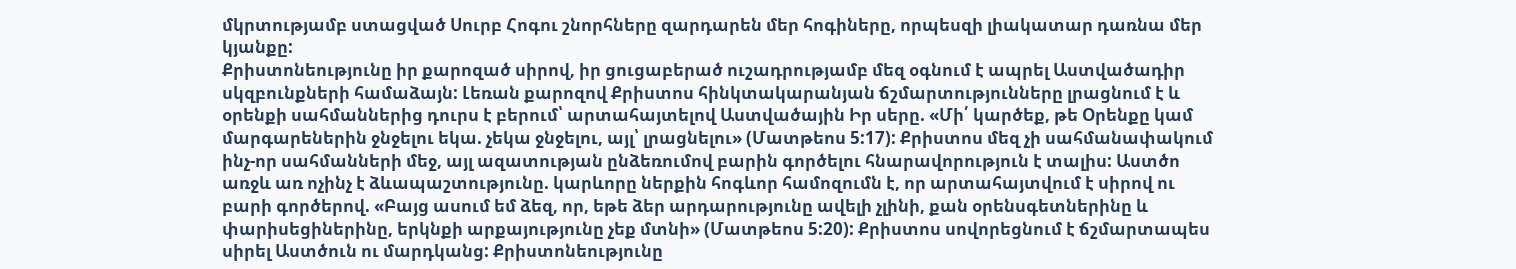մկրտությամբ ստացված Սուրբ Հոգու շնորհները զարդարեն մեր հոգիները, որպեսզի լիակատար դառնա մեր կյանքը:
Քրիստոնեությունը իր քարոզած սիրով, իր ցուցաբերած ուշադրությամբ մեզ օգնում է ապրել Աստվածադիր սկզբունքների համաձայն: Լեռան քարոզով Քրիստոս հինկտակարանյան ճշմարտությունները լրացնում է և օրենքի սահմաններից դուրս է բերում՝ արտահայտելով Աստվածային Իր սերը. «Մի՛ կարծեք, թե Օրենքը կամ մարգարեներին ջնջելու եկա. չեկա ջնջելու, այլ՝ լրացնելու» (Մատթեոս 5:17): Քրիստոս մեզ չի սահմանափակում ինչ-որ սահմանների մեջ, այլ ազատության ընձեռումով բարին գործելու հնարավորություն է տալիս: Աստծո առջև առ ոչինչ է ձևապաշտությունը. կարևորը ներքին հոգևոր համոզումն է, որ արտահայտվում է սիրով ու բարի գործերով. «Բայց ասում եմ ձեզ, որ, եթե ձեր արդարությունը ավելի չլինի, քան օրենսգետներինը և փարիսեցիներինը, երկնքի արքայությունը չեք մտնի» (Մատթեոս 5:20): Քրիստոս սովորեցնում է ճշմարտապես սիրել Աստծուն ու մարդկանց: Քրիստոնեությունը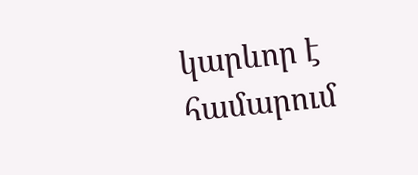կարևոր է համարում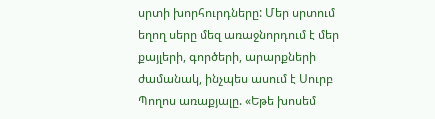սրտի խորհուրդները: Մեր սրտում եղող սերը մեզ առաջնորդում է մեր քայլերի, գործերի, արարքների ժամանակ, ինչպես ասում է Սուրբ Պողոս առաքյալը. «Եթե խոսեմ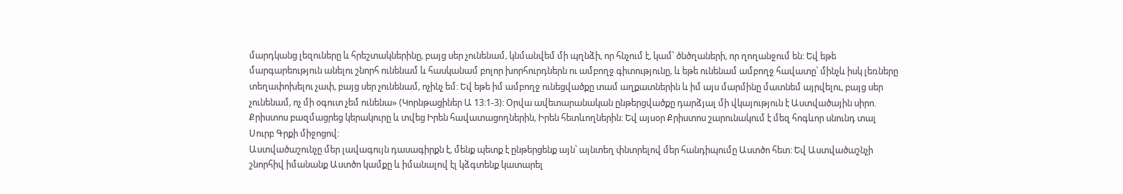մարդկանց լեզուները և հրեշտակներինը, բայց սեր չունենամ, կնմանվեմ մի պղնձի, որ հնչում է, կամ՝ ծնծղաների, որ ղողանջում են: Եվ եթե մարգարեություն անելու շնորհ ունենամ և հասկանամ բոլոր խորհուրդներն ու ամբողջ գիտությունը, և եթե ունենամ ամբողջ հավատը՝ մինչև իսկ լեռները տեղափոխելու չափ, բայց սեր չունենամ, ոչինչ եմ: Եվ եթե իմ ամբողջ ունեցվածքը տամ աղքատներին և իմ այս մարմինը մատնեմ այրվելու, բայց սեր չունենամ, ոչ մի օգուտ չեմ ունենա» (Կորնթացիներ Ա 13:1-3): Օրվա ավետարանական ընթերցվածքը դարձյալ մի վկայություն է Աստվածային սիրո. Քրիստոս բազմացրեց կերակուրը և տվեց Իրեն հավատացողներին, Իրեն հետևողներին: Եվ այսօր Քրիստոս շարունակում է մեզ հոգևոր սնունդ տալ Սուրբ Գրքի միջոցով:
Աստվածաշունչը մեր լավագույն դասագիրքն է, մենք պետք է ընթերցենք այն՝ այնտեղ փնտրելով մեր հանդիպումը Աստծո հետ: Եվ Աստվածաշնչի շնորհիվ իմանանք Աստծո կամքը և իմանալով էլ կձգտենք կատարել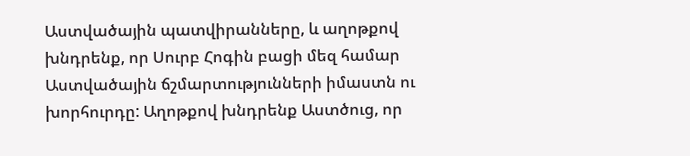Աստվածային պատվիրանները, և աղոթքով խնդրենք, որ Սուրբ Հոգին բացի մեզ համար Աստվածային ճշմարտությունների իմաստն ու խորհուրդը: Աղոթքով խնդրենք Աստծուց, որ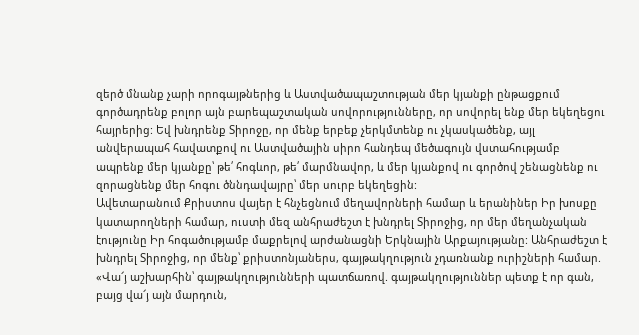զերծ մնանք չարի որոգայթներից և Աստվածապաշտության մեր կյանքի ընթացքում գործադրենք բոլոր այն բարեպաշտական սովորությունները, որ սովորել ենք մեր եկեղեցու հայրերից: Եվ խնդրենք Տիրոջը, որ մենք երբեք չերկմտենք ու չկասկածենք, այլ անվերապահ հավատքով ու Աստվածային սիրո հանդեպ մեծագույն վստահությամբ ապրենք մեր կյանքը՝ թե՛ հոգևոր, թե՛ մարմնավոր, և մեր կյանքով ու գործով շենացնենք ու զորացնենք մեր հոգու ծննդավայրը՝ մեր սուրբ եկեղեցին:
Ավետարանում Քրիստոս վայեր է հնչեցնում մեղավորների համար և երանիներ Իր խոսքը կատարողների համար, ուստի մեզ անհրաժեշտ է խնդրել Տիրոջից, որ մեր մեղանչական էությունը Իր հոգածությամբ մաքրելով արժանացնի Երկնային Արքայությանը: Անհրաժեշտ է խնդրել Տիրոջից, որ մենք՝ քրիստոնյաներս, գայթակղություն չդառնանք ուրիշների համար. «Վա՜յ աշխարհին՝ գայթակղությունների պատճառով. գայթակղություններ պետք է որ գան, բայց վա՜յ այն մարդուն,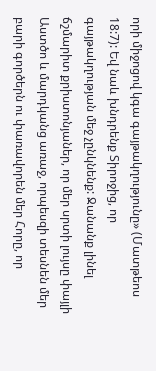որի միջոցով կգա գայթակղությունը» (Մատթեոս 18:7): Եվ նաև խնդրենք Տիրոջից, որ գայթակղության մեջ չընկնենք: Ջանանք լինել ճշմարիտ քրիստոնյաներ, որ մեր սրտի լույսը փայլի Աստծո և մարդկանց առաջ, որպեսզի տեսնեն մեր բարի գործերն ու փառավորեն մեր Հորը, որ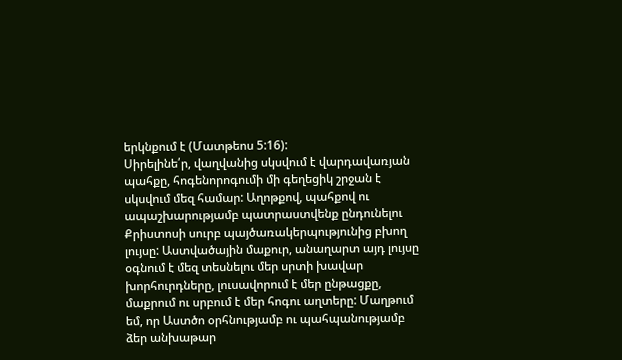երկնքում է (Մատթեոս 5:16):
Սիրելինե՛ր, վաղվանից սկսվում է վարդավառյան պահքը, հոգենորոգումի մի գեղեցիկ շրջան է սկսվում մեզ համար: Աղոթքով, պահքով ու ապաշխարությամբ պատրաստվենք ընդունելու Քրիստոսի սուրբ պայծառակերպությունից բխող լույսը: Աստվածային մաքուր, անաղարտ այդ լույսը օգնում է մեզ տեսնելու մեր սրտի խավար խորհուրդները, լուսավորում է մեր ընթացքը, մաքրում ու սրբում է մեր հոգու աղտերը: Մաղթում եմ, որ Աստծո օրհնությամբ ու պահպանությամբ ձեր անխաթար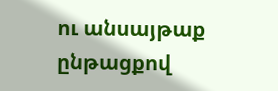ու անսայթաք ընթացքով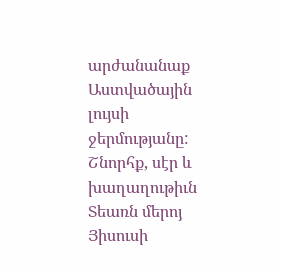արժանանաք Աստվածային լույսի ջերմությանը:
Շնորհք, սէր և խաղաղութիւն Տեառն մերոյ Յիսուսի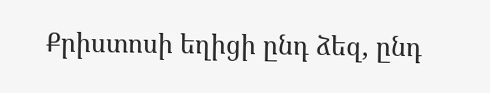Քրիստոսի եղիցի ընդ ձեզ, ընդ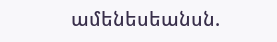ամենեսեանսն.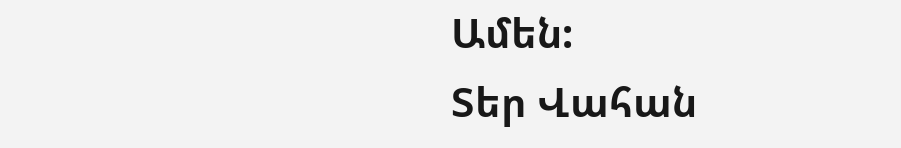Ամեն:
Տեր Վահան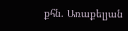քհն. Առաքելյան